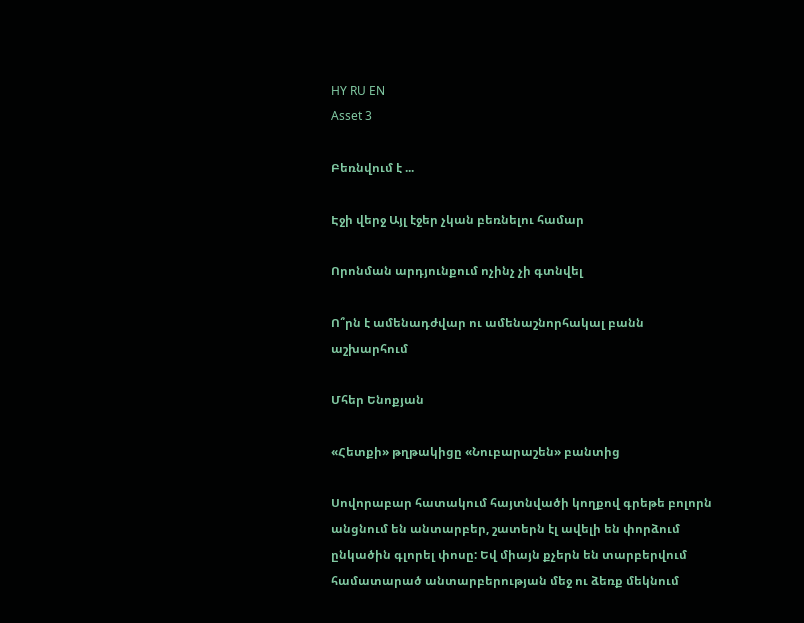HY RU EN
Asset 3

Բեռնվում է ...

Էջի վերջ Այլ էջեր չկան բեռնելու համար

Որոնման արդյունքում ոչինչ չի գտնվել

Ո՞րն է ամենադժվար ու ամենաշնորհակալ բանն աշխարհում

Մհեր Ենոքյան

«Հետքի» թղթակիցը «Նուբարաշեն» բանտից

Սովորաբար հատակում հայտնվածի կողքով գրեթե բոլորն անցնում են անտարբեր, շատերն էլ ավելի են փորձում ընկածին գլորել փոսը: Եվ միայն քչերն են տարբերվում համատարած անտարբերության մեջ ու ձեռք մեկնում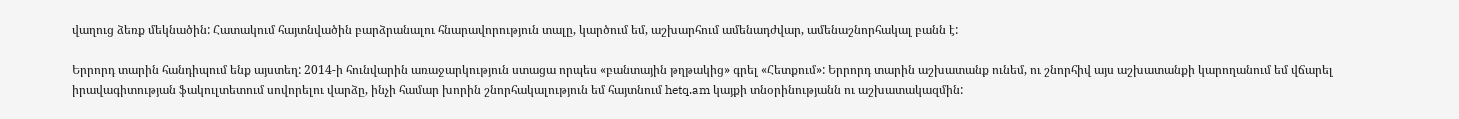վաղուց ձեռք մեկնածին: Հատակում հայտնվածին բարձրանալու հնարավորություն տալը, կարծում եմ, աշխարհում ամենադժվար, ամենաշնորհակալ բանն է:

Երրորդ տարին հանդիպում ենք այստեղ: 2014-ի հունվարին առաջարկություն ստացա որպես «բանտային թղթակից» գրել «Հետքում»: Երրորդ տարին աշխատանք ունեմ, ու շնորհիվ այս աշխատանքի կարողանում եմ վճարել իրավագիտության ֆակուլտետում սովորելու վարձը, ինչի համար խորին շնորհակալություն եմ հայտնում hetq.am կայքի տնօրինությանն ու աշխատակազմին: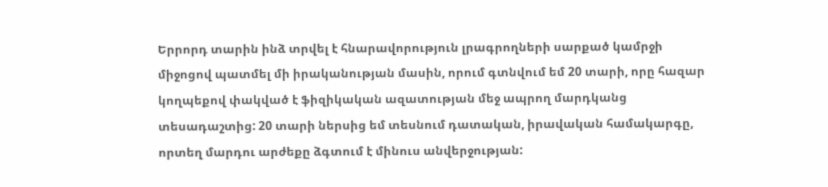Երրորդ տարին ինձ տրվել է հնարավորություն լրագրողների սարքած կամրջի միջոցով պատմել մի իրականության մասին, որում գտնվում եմ 20 տարի, որը հազար կողպեքով փակված է ֆիզիկական ազատության մեջ ապրող մարդկանց տեսադաշտից: 20 տարի ներսից եմ տեսնում դատական, իրավական համակարգը, որտեղ մարդու արժեքը ձգտում է մինուս անվերջության: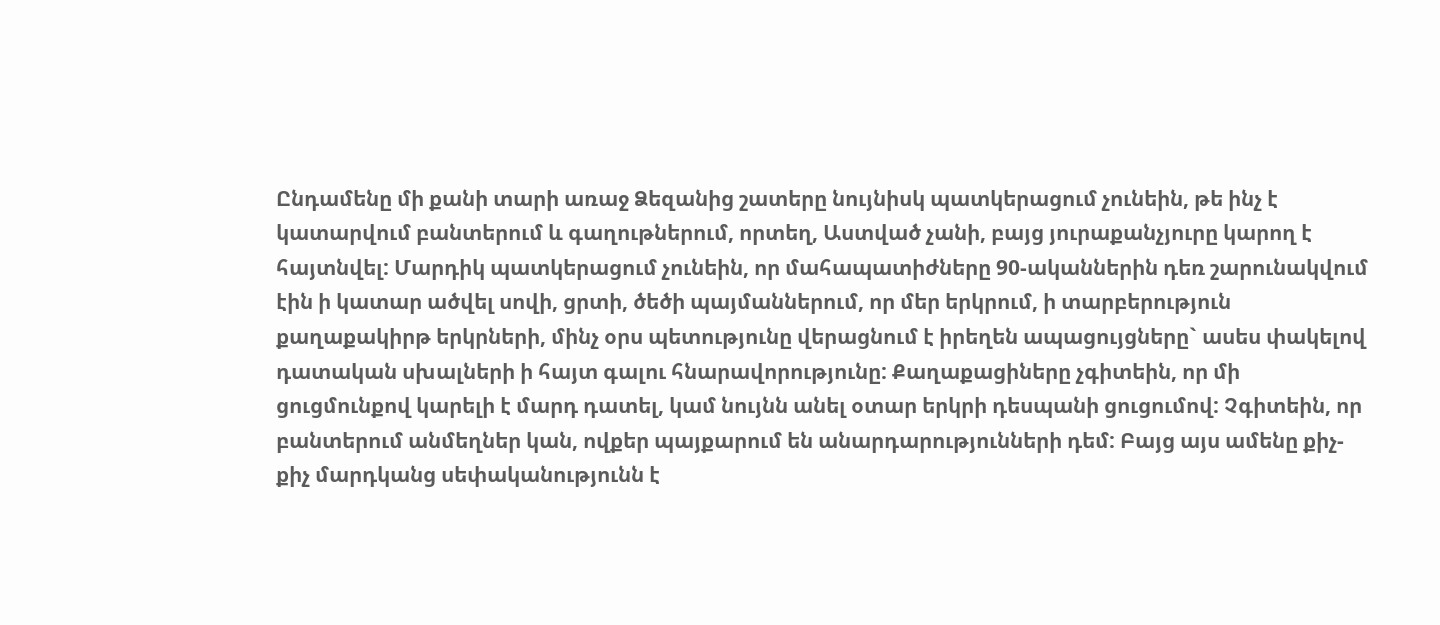Ընդամենը մի քանի տարի առաջ Ձեզանից շատերը նույնիսկ պատկերացում չունեին, թե ինչ է կատարվում բանտերում և գաղութներում, որտեղ, Աստված չանի, բայց յուրաքանչյուրը կարող է հայտնվել: Մարդիկ պատկերացում չունեին, որ մահապատիժները 90-ականներին դեռ շարունակվում էին ի կատար ածվել սովի, ցրտի, ծեծի պայմաններում, որ մեր երկրում, ի տարբերություն քաղաքակիրթ երկրների, մինչ օրս պետությունը վերացնում է իրեղեն ապացույցները` ասես փակելով դատական սխալների ի հայտ գալու հնարավորությունը: Քաղաքացիները չգիտեին, որ մի ցուցմունքով կարելի է մարդ դատել, կամ նույնն անել օտար երկրի դեսպանի ցուցումով: Չգիտեին, որ բանտերում անմեղներ կան, ովքեր պայքարում են անարդարությունների դեմ: Բայց այս ամենը քիչ-քիչ մարդկանց սեփականությունն է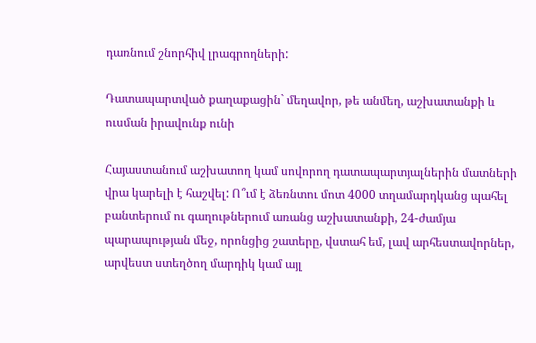դառնում շնորհիվ լրագրողների:

Դատապարտված քաղաքացին` մեղավոր, թե անմեղ, աշխատանքի և ուսման իրավունք ունի

Հայաստանում աշխատող կամ սովորող դատապարտյալներին մատների վրա կարելի է հաշվել: Ո՞ւմ է ձեռնտու մոտ 4000 տղամարդկանց պահել բանտերում ու գաղութներում առանց աշխատանքի, 24-ժամյա պարապության մեջ, որոնցից շատերը, վստահ եմ, լավ արհեստավորներ, արվեստ ստեղծող մարդիկ կամ այլ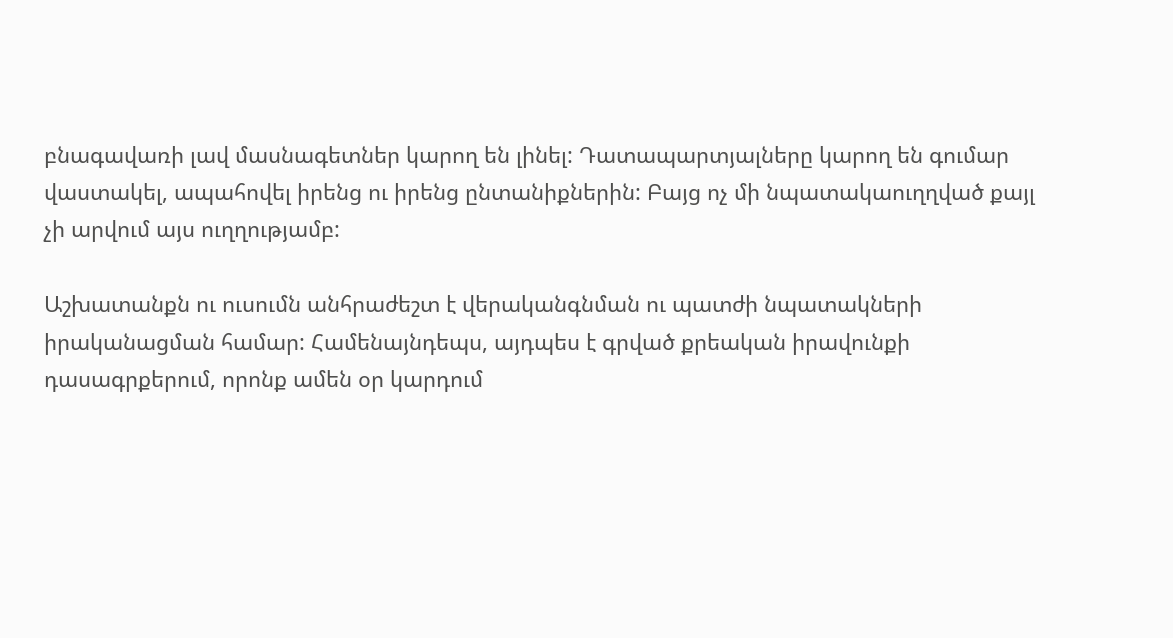բնագավառի լավ մասնագետներ կարող են լինել: Դատապարտյալները կարող են գումար վաստակել, ապահովել իրենց ու իրենց ընտանիքներին: Բայց ոչ մի նպատակաուղղված քայլ չի արվում այս ուղղությամբ:

Աշխատանքն ու ուսումն անհրաժեշտ է վերականգնման ու պատժի նպատակների իրականացման համար: Համենայնդեպս, այդպես է գրված քրեական իրավունքի դասագրքերում, որոնք ամեն օր կարդում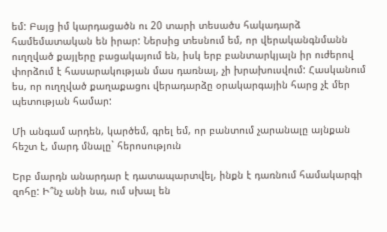եմ: Բայց իմ կարդացածն ու 20 տարի տեսածս հակադարձ համեմատական են իրար: Ներսից տեսնում եմ, որ վերականգնմանն ուղղված քայլերը բացակայում են, իսկ երբ բանտարկյալն իր ուժերով փորձում է հասարակության մաս դառնալ, չի խրախուսվում: Հասկանում ես, որ ուղղված քաղաքացու վերադարձը օրակարգային հարց չէ մեր պետության համար:

Մի անգամ արդեն, կարծեմ, գրել եմ, որ բանտում չարանալը այնքան հեշտ է, մարդ մնալը` հերոսություն

Երբ մարդն անարդար է դատապարտվել, ինքն է դառնում համակարգի զոհը: Ի՞նչ անի նա, ում սխալ են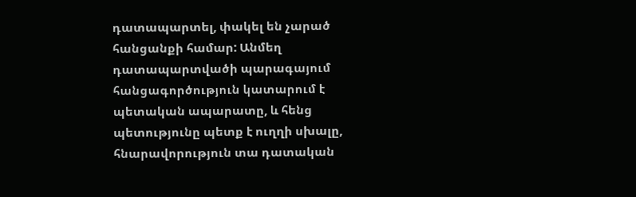դատապարտել, փակել են չարած հանցանքի համար: Անմեղ դատապարտվածի պարագայում հանցագործություն կատարում է պետական ապարատը, և հենց պետությունը պետք է ուղղի սխալը, հնարավորություն տա դատական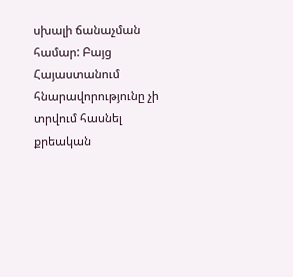սխալի ճանաչման համար: Բայց Հայաստանում հնարավորությունը չի տրվում հասնել քրեական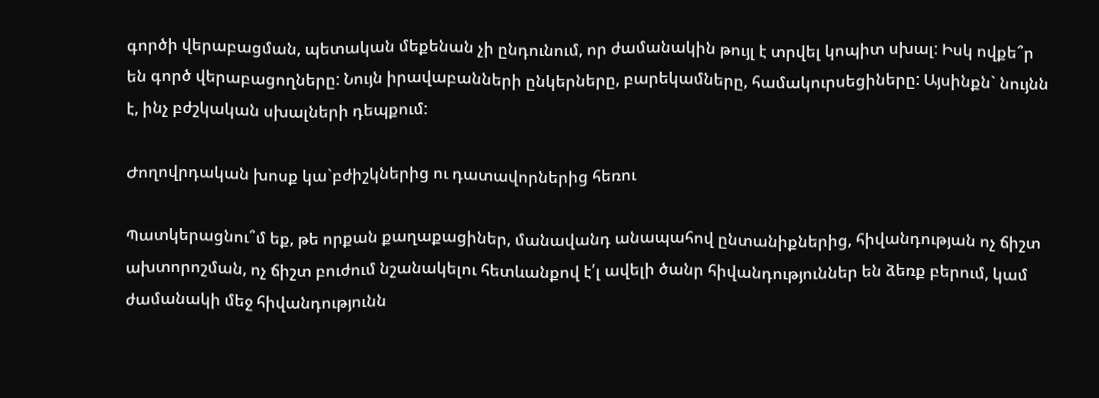գործի վերաբացման, պետական մեքենան չի ընդունում, որ ժամանակին թույլ է տրվել կոպիտ սխալ: Իսկ ովքե՞ր են գործ վերաբացողները: Նույն իրավաբանների ընկերները, բարեկամները, համակուրսեցիները: Այսինքն` նույնն է, ինչ բժշկական սխալների դեպքում:

Ժողովրդական խոսք կա`բժիշկներից ու դատավորներից հեռու

Պատկերացնու՞մ եք, թե որքան քաղաքացիներ, մանավանդ անապահով ընտանիքներից, հիվանդության ոչ ճիշտ ախտորոշման, ոչ ճիշտ բուժում նշանակելու հետևանքով է՛լ ավելի ծանր հիվանդություններ են ձեռք բերում, կամ ժամանակի մեջ հիվանդությունն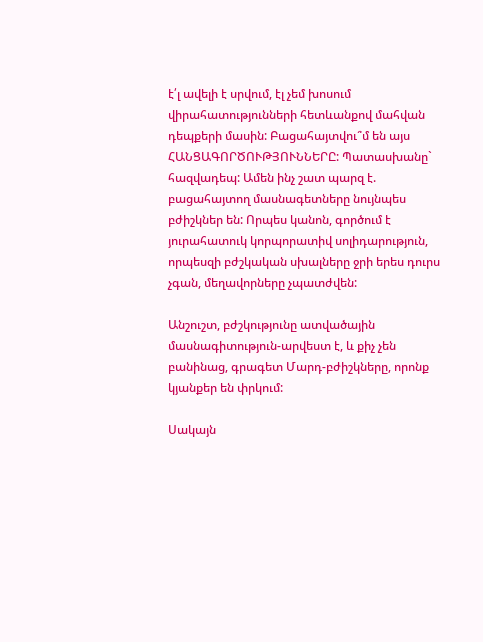է՛լ ավելի է սրվում, էլ չեմ խոսում վիրահատությունների հետևանքով մահվան դեպքերի մասին: Բացահայտվու՞մ են այս ՀԱՆՑԱԳՈՐԾՈՒԹՅՈՒՆՆԵՐԸ: Պատասխանը` հազվադեպ: Ամեն ինչ շատ պարզ է. բացահայտող մասնագետները նույնպես բժիշկներ են: Որպես կանոն, գործում է յուրահատուկ կորպորատիվ սոլիդարություն, որպեսզի բժշկական սխալները ջրի երես դուրս չգան, մեղավորները չպատժվեն:

Անշուշտ, բժշկությունը ատվածային մասնագիտություն-արվեստ է, և քիչ չեն բանինաց, գրագետ Մարդ-բժիշկները, որոնք կյանքեր են փրկում:

Սակայն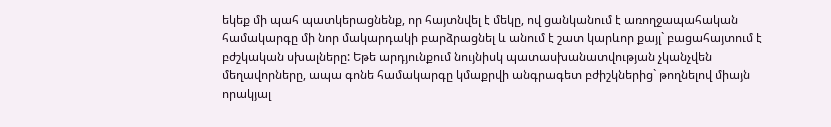եկեք մի պահ պատկերացնենք, որ հայտնվել է մեկը, ով ցանկանում է առողջապահական համակարգը մի նոր մակարդակի բարձրացնել և անում է շատ կարևոր քայլ` բացահայտում է բժշկական սխալները: Եթե արդյունքում նույնիսկ պատասխանատվության չկանչվեն մեղավորները, ապա գոնե համակարգը կմաքրվի անգրագետ բժիշկներից` թողնելով միայն որակյալ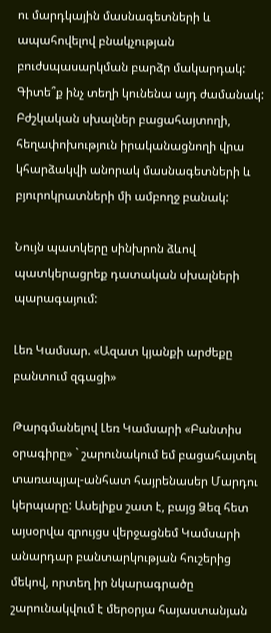ու մարդկային մասնագետների և ապահովելով բնակչության բուժսպասարկման բարձր մակարդակ: Գիտե՞ք ինչ տեղի կունենա այդ ժամանակ: Բժշկական սխալներ բացահայտողի, հեղափոխություն իրականացնողի վրա կհարձակվի անորակ մասնագետների և բյուրոկրատների մի ամբողջ բանակ:

Նույն պատկերը սինխրոն ձևով պատկերացրեք դատական սխալների պարագայում:

Լեռ Կամսար. «Ազատ կյանքի արժեքը բանտում զգացի»

Թարգմանելով Լեռ Կամսարի «Բանտիս օրագիրը» ` շարունակում եմ բացահայտել տառապյալ-անհատ հայրենասեր Մարդու կերպարը: Ասելիքս շատ է, բայց Ձեզ հետ այսօրվա զրույցս վերջացնեմ Կամսարի անարդար բանտարկության հուշերից մեկով, որտեղ իր նկարագրածը շարունակվում է մերօրյա հայաստանյան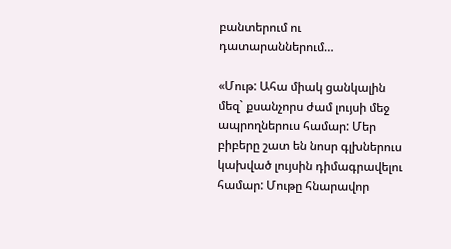բանտերում ու դատարաններում…

«Մութ: Ահա միակ ցանկալին մեզ` քսանչորս ժամ լույսի մեջ ապրողներուս համար: Մեր բիբերը շատ են նոսր գլխներուս կախված լույսին դիմագրավելու համար: Մութը հնարավոր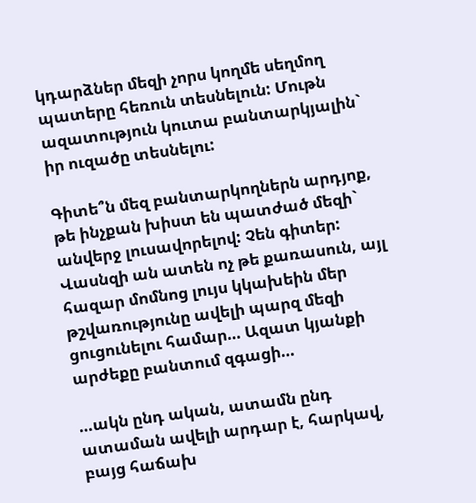կդարձներ մեզի չորս կողմե սեղմող պատերը հեռուն տեսնելուն: Մութն ազատություն կուտա բանտարկյալին` իր ուզածը տեսնելու:

Գիտե՞ն մեզ բանտարկողներն արդյոք, թե ինչքան խիստ են պատժած մեզի` անվերջ լուսավորելով: Չեն գիտեր: Վասնզի ան ատեն ոչ թե քառասուն, այլ հազար մոմնոց լույս կկախեին մեր թշվառությունը ավելի պարզ մեզի ցուցունելու համար… Ազատ կյանքի արժեքը բանտում զգացի…

…ակն ընդ ական, ատամն ընդ ատաման ավելի արդար է, հարկավ, բայց հաճախ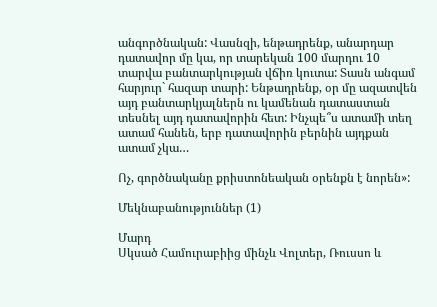անգործնական: Վասնզի, ենթադրենք, անարդար դատավոր մը կա, որ տարեկան 100 մարդու 10 տարվա բանտարկության վճիռ կուտա: Տասն անգամ հարյուր` հազար տարի: Ենթադրենք, օր մը ազատվեն այդ բանտարկյալներն ու կամենան դատաստան տեսնել այդ դատավորին հետ: Ինչպե՞ս ատամի տեղ ատամ հանեն, երբ դատավորին բերնին այդքան ատամ չկա…

Ոչ, գործնականը քրիստոնեական օրենքն է նորեն»:

Մեկնաբանություններ (1)

Մարդ
Սկսած Համուրաբիից մինչև Վոլտեր, Ռուսսո և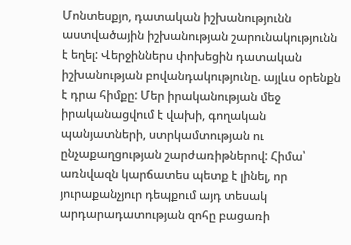Մոնտեսքյո, դատական իշխանությունն աստվածային իշխանության շարունակությունն է եղել: Վերջիններս փոխեցին դատական իշխանության բովանդակությունը. այլևս օրենքն է դրա հիմքը: Մեր իրականության մեջ իրականացվում է վախի, գողական պանյատների, ստրկամտության ու ընչաքաղցության շարժառիթներով: Հիմա՝ առնվազն կարճատես պետք է լինել, որ յուրաքանչյուր դեպքում այդ տեսակ արդարադատության զոհը բացառի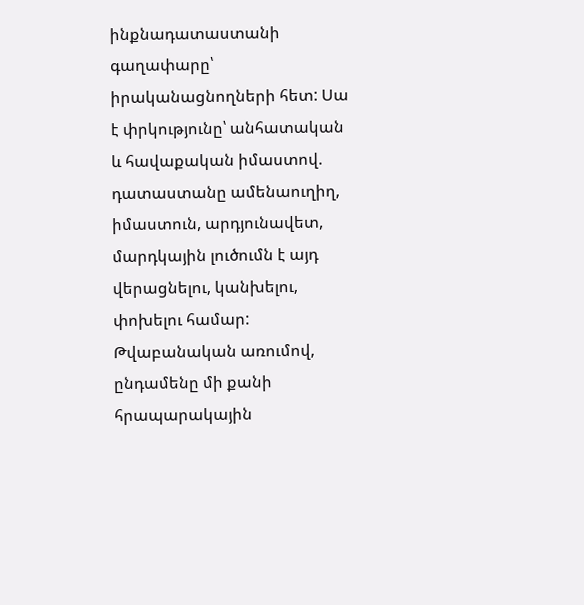ինքնադատաստանի գաղափարը՝ իրականացնողների հետ: Սա է փրկությունը՝ անհատական և հավաքական իմաստով. դատաստանը ամենաուղիղ, իմաստուն, արդյունավետ, մարդկային լուծումն է այդ վերացնելու, կանխելու, փոխելու համար: Թվաբանական առումով, ընդամենը մի քանի հրապարակային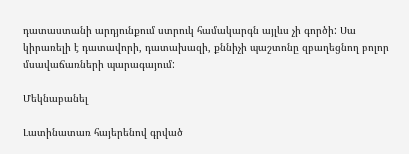դատաստանի արդյունքում ստրուկ համակարգն այլևս չի գործի: Սա կիրառելի է դատավորի, դատախազի, քննիչի պաշտոնը զբաղեցնող բոլոր մսավաճառների պարագայում:

Մեկնաբանել

Լատինատառ հայերենով գրված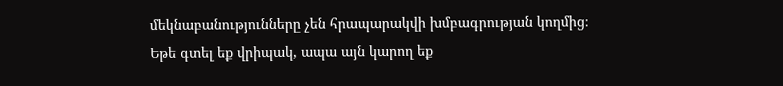մեկնաբանությունները չեն հրապարակվի խմբագրության կողմից։
Եթե գտել եք վրիպակ, ապա այն կարող եք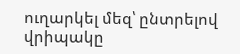ուղարկել մեզ՝ ընտրելով վրիպակը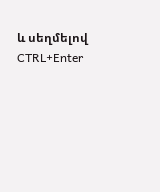և սեղմելով CTRL+Enter